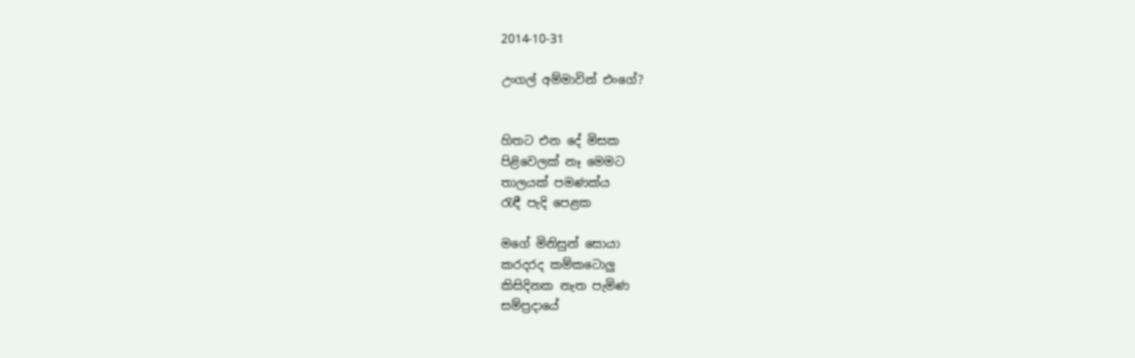2014-10-31

උංගල් අම්මාවින් එංගේ?


හිතට එන දේ මිසක
පිළිවෙලක් නෑ මෙමට
තාලයක් පමණක්ය
රැඳී පැදි පෙළක

මගේ මිනිසුන් සොයා
කරදරද කම්කටොලු
කිසිදිනක නැත පැමිණ
සම්ප්‍රදායේ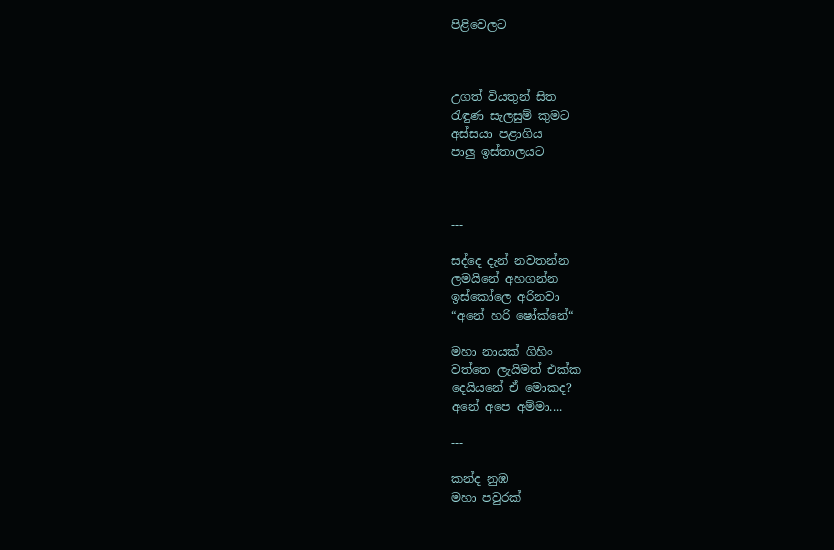පිළිවෙලට



උගත් වියතුන් සිත
රැඳුණ සැලසුම් කුමට
අස්සයා පළාගිය
පාලු ඉස්තාලයට



---

සද්දෙ දැන් නවතන්න
ලමයිනේ අහගන්න
ඉස්කෝලෙ අරිනවා
“අනේ හරි ෂෝක්නේ“

මහා නායක් ගිහිං
වත්තෙ ලැයිමත් එක්ක
දෙයියනේ ඒ මොකද?
අනේ අපෙ අම්මා....

---

කන්ද නුඹ
මහා පවුරක්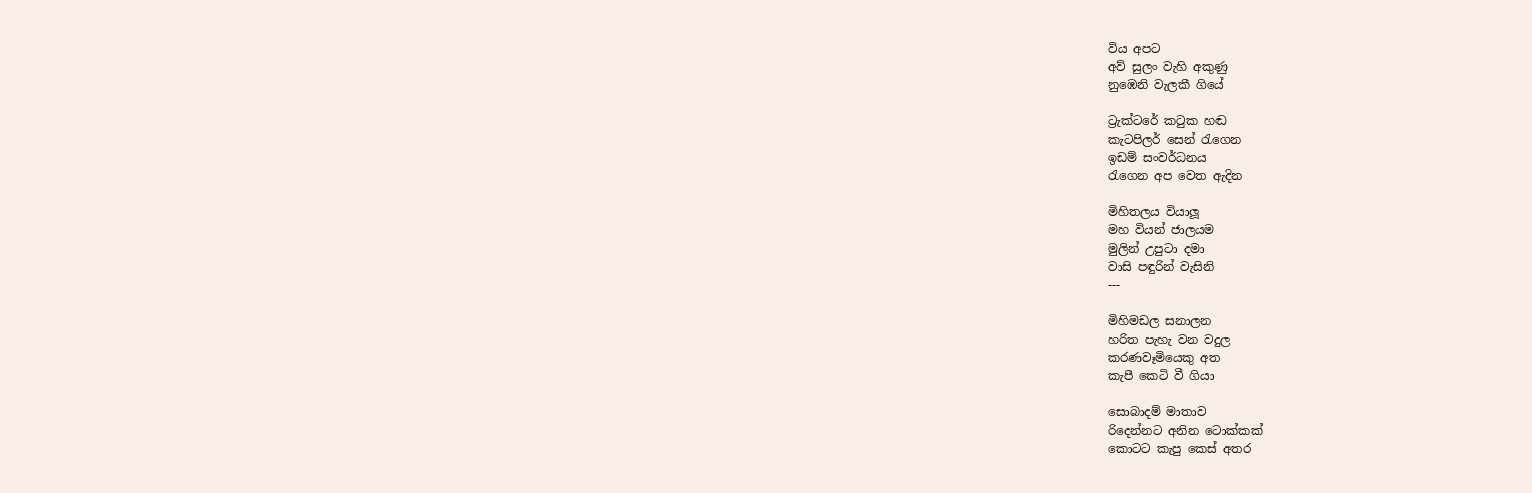විය අපට
අව් සුලං වැහි අකුණු
නුඹෙනි වැලකී ගියේ

ට්‍රැක්ටරේ කටුක හඬ
කැටපිලර් සෙන් රැගෙන
ඉඩම් සංවර්ධනය
රැගෙන අප වෙත ඇදින

මිහිතලය වියාලූ
මහ වියන් ජාලයම
මුලින් උපුටා දමා
වාසි පඳුරින් වැසිනි
---

මිහිමඩල සනාලන
හරිත පැහැ වන වදුල
කරණවෑමියෙකු අත
කැපී කෙටි වී ගියා

සොබාදම් මාතාව
රිදෙන්නට අනින ටොක්කක්
කොටට කැපු කෙස් අතර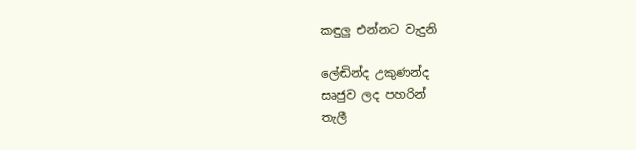කඳුලු එන්නට වැදුනි

ලේඬින්ද උකුණන්ද
සෘජුව ලද පහරින්
තැලී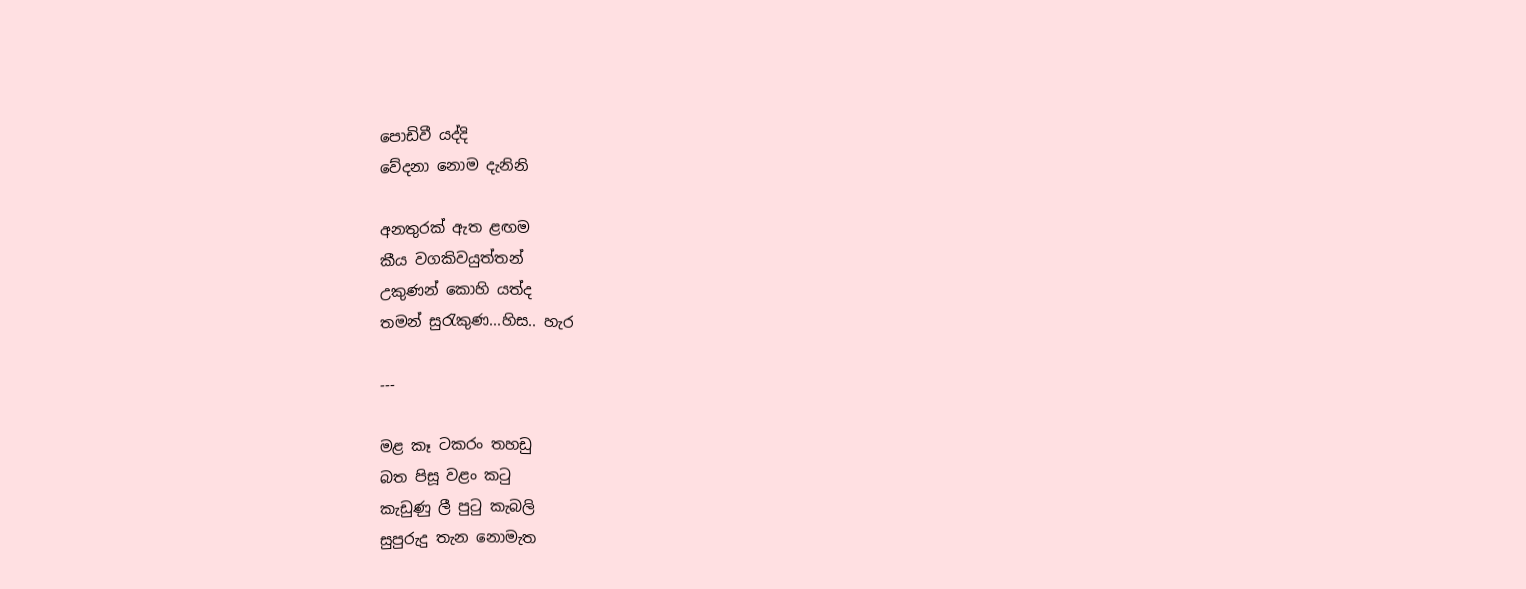පොඩිවී යද්දි
වේදනා නොම දැනිනි

අනතුරක් ඇත ළඟම
කීය වගකිවයුත්තන්
උකුණන් කොහි යත්ද
තමන් සුරැකුණ...හිස.. හැර

---

මළ කෑ ටකරං තහඩු
බත පිසූ වළං කටු
කැඩුණු ලී පුටු කැබලි
සුපුරුදු තැන නොමැත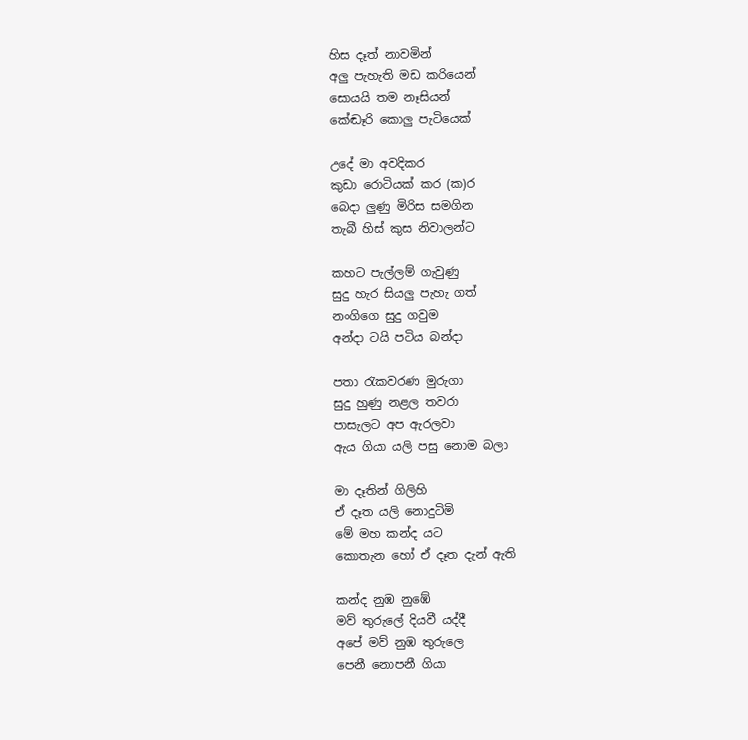හිස දෑත් නාවමින්
අලු පැහැති මඩ කරියෙන්
සොයයි තම නෑසියන්
කේඬෑරි කොලු පැටියෙක්

උදේ මා අවදිකර
කුඩා රොටියක් කර (ක)ර
බෙදා ලුණු මිරිස සමගින
තැබී හිස් කුස නිවාලන්ට

කහට පැල්ලම් ගැවුණු
සුදු හැර සියලු පැහැ ගත්
නංගිගෙ සුදු ගවුම
අන්දා ටයි පටිය බන්දා

පතා රැකවරණ මුරුගා
සුදු හුණු නළල තවරා
පාසැලට අප ඇරලවා
ඇය ගියා යලි පසු නොම බලා

මා දෑතින් ගිලිහි
ඒ දෑත යලි නොදුටිමි
මේ මහ කන්ද යට
කොතැන හෝ ඒ දෑත දැන් ඇති

කන්ද නුඹ නුඹේ
මව් තුරුලේ දියවී යද්දී
අපේ මව් නුඹ තුරුලෙ
පෙනී නොපනී ගියා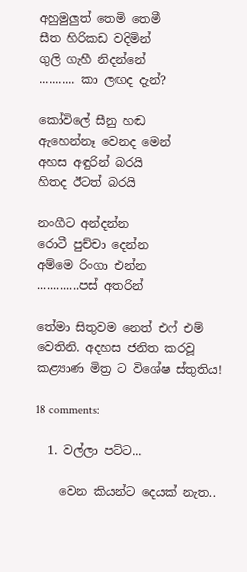අහුමුලුත් තෙමි තෙමී
සීත හිරිකඩ වදිමින්
ගුලි ගැහී නිදන්නේ
........... කා ලඟද දැන්?

කෝවිලේ සීනු හඬ
ඇහෙන්නෑ වෙනද මෙන්
අහස අඳුරින් බරයි
හිතද ඊටත් බරයි

නංගීට අන්දන්න
රොටී පුච්චා දෙන්න
අම්මෙ රිංගා එන්න
.............පස් අතරින්

තේමා සිතුවම නෙත් එෆ් එම් වෙතිනි. අදහස ජනිත කරවූ කළ්‍යාණ මිත්‍ර ට විශේෂ ස්තුතිය!

18 comments:

  1. වල්ලා පට්ට...

    වෙන කියන්ට දෙයක් නැත..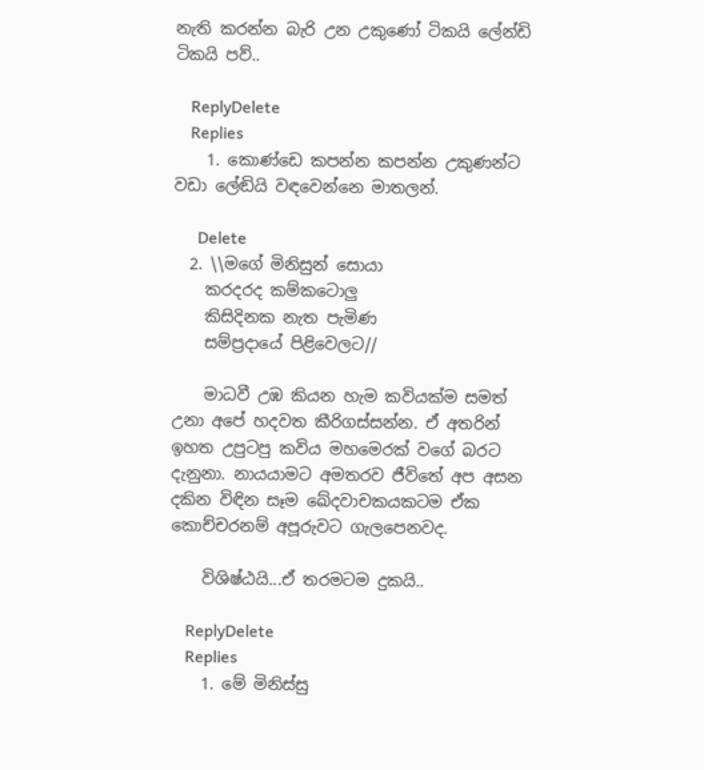නැති කරන්න බැරි උන උකුණෝ ටිකයි ලේන්ඩි ටිකයි පව්..

    ReplyDelete
    Replies
    1. කොණ්ඩෙ කපන්න කපන්න උකුණන්ට වඩා ලේඬියි වඳවෙන්නෙ මාතලන්.

      Delete
  2. \\මගේ මිනිසුන් සොයා
    කරදරද කම්කටොලු
    කිසිදිනක නැත පැමිණ
    සම්ප්‍රදායේ පිළිවෙලට//

    මාධවී උඹ කියන හැම කවියක්ම සමත් උනා අපේ හදවත කීරිගස්සන්න. ඒ අතරින් ඉහත උපුටපු කවිය මහමෙරක් වගේ බරට දැනුනා. නායයාමට අමතරව ජීවිතේ අප අසන දකින විඳින සෑම ඛේදවාචකයකටම ඒක කොච්චරනම් අපූරුවට ගැලපෙනවද.

    විශිෂ්ඨයි...ඒ තරමටම දුකයි..

    ReplyDelete
    Replies
    1. මේ මිනිස්සු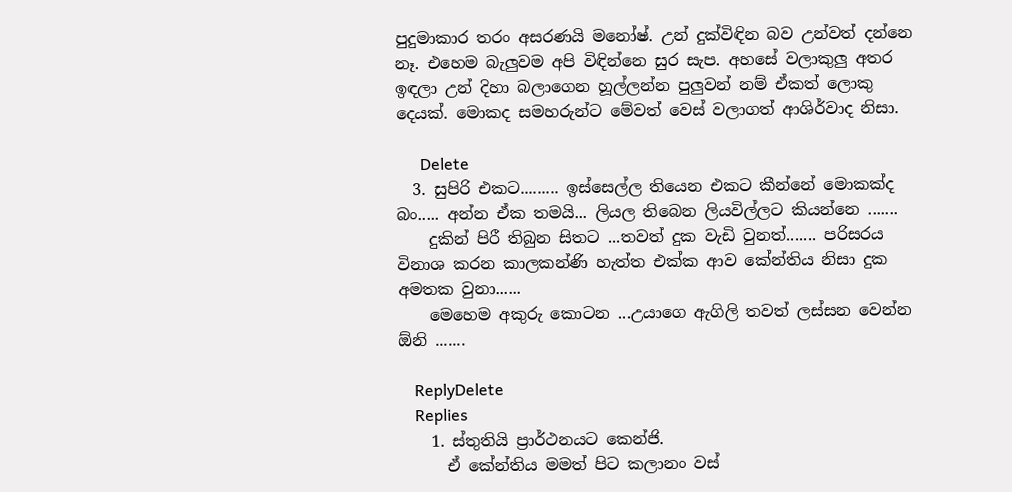පුදුමාකාර තරං අසරණයි මනෝෂ්. උන් දුක්විඳින බව උන්වත් දන්නෙ නෑ. එහෙම බැලුවම අපි විඳින්නෙ සුර සැප. අහසේ වලාකුලු අතර ඉඳලා උන් දිහා බලාගෙන හූල්ලන්න පුලුවන් නම් ඒකත් ලොකු දෙයක්. මොකද සමහරුන්ට මේවත් වෙස් වලාගත් ආශිර්වාද නිසා.

      Delete
  3. සුපිරි එකට......... ඉස්සෙල්ල තියෙන එකට කීන්නේ මොකක්ද බං..... අන්න ඒක තමයි... ලියල තිබෙන ලියවිල්ලට කියන්නෙ .......
    දුකින් පිරී තිබුන සිතට ...තවත් දුක වැඩි වුනත්....... පරිසරය විනාශ කරන කාලකන්ණි හැත්ත එක්ක ආව කේන්තිය නිසා දුක අමතක වුනා......
    මෙහෙම අකුරු කොටන ...උයාගෙ ඇගිලි තවත් ලස්සන වෙන්න ඕනි .......

    ReplyDelete
    Replies
    1. ස්තුතියි ප්‍රාර්ථනයට කෙන්ජි.
      ඒ කේන්තිය මමත් පිට කලානං වස්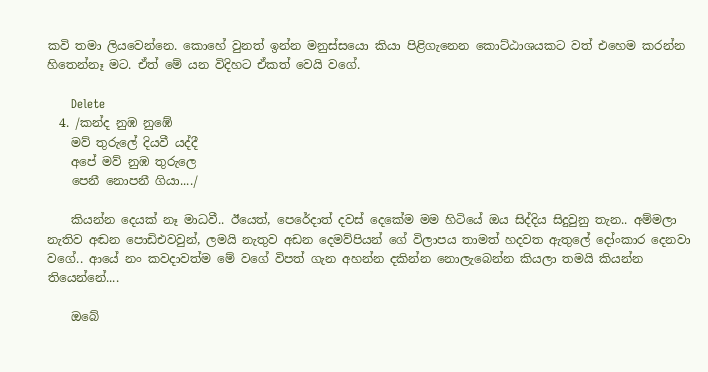කවි තමා ලියවෙන්නෙ. කොහේ වුනත් ඉන්න මනුස්සයො කියා පිළිගැනෙන කොට්ඨාශයකට වත් එහෙම කරන්න හිතෙන්නෑ මට. ඒත් මේ යන විදිහට ඒකත් වෙයි වගේ.

      Delete
  4. /කන්ද නුඹ නුඹේ
    මව් තුරුලේ දියවී යද්දී
    අපේ මව් නුඹ තුරුලෙ
    පෙනී නොපනී ගියා..../

    කියන්න දෙයක් නෑ මාධවී.. ඊයෙත්, පෙරේදාත් දවස් දෙකේම මම හිටියේ ඔය සිද්දිය සිදුවුනු තැන.. අම්මලා නැතිව අඬන පොඩිඑවවුන්, ලමයි නැතුව අඩන දෙමව්පියන් ගේ විලාපය තාමත් හදවත ඇතුලේ දෝංකාර දෙනවා වගේ.. ආයේ නං කවදාවත්ම මේ වගේ විපත් ගැන අහන්න දකින්න නොලැබෙන්න කියලා තමයි කියන්න තියෙන්නේ....

    ඔබේ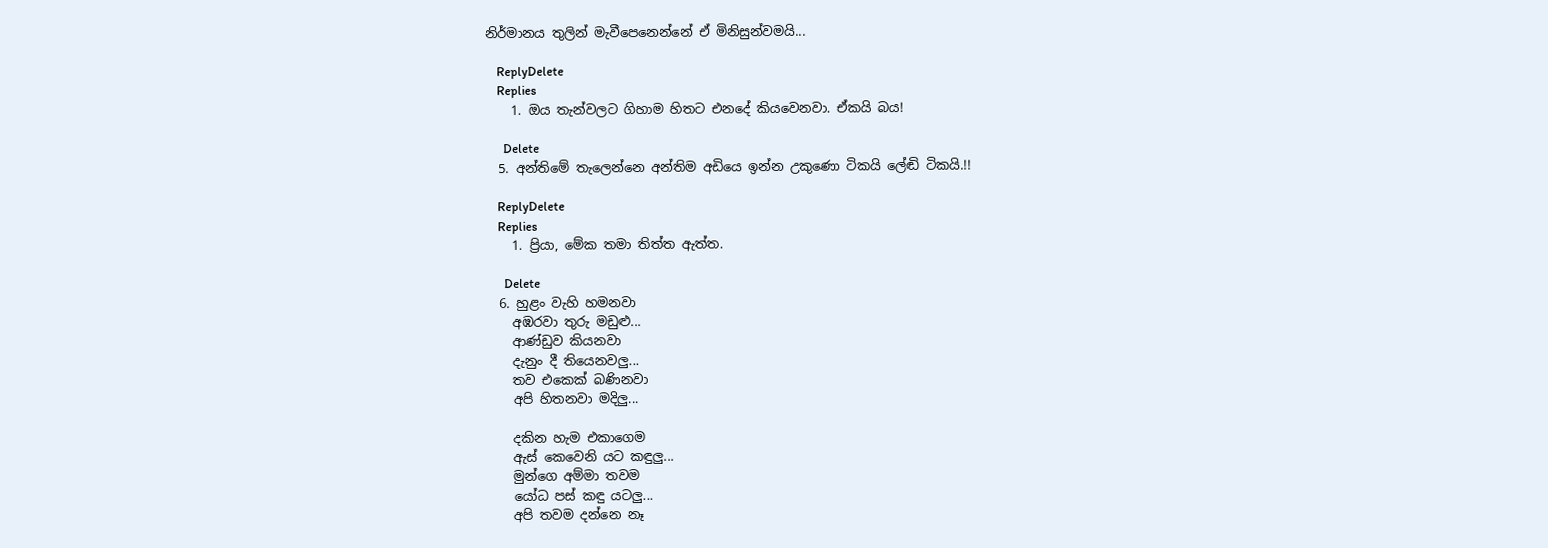නිර්මානය තුලින් මැවීපෙනෙන්නේ ඒ මිනිසුන්වමයි...

    ReplyDelete
    Replies
    1. ඔය තැන්වලට ගිහාම හිතට එනදේ කියවෙනවා. ඒකයි බය!

      Delete
  5. අන්තිමේ තැලෙන්නෙ අන්තිම අඩියෙ ඉන්න උකුණො ටිකයි ලේඬි ටිකයි.!!

    ReplyDelete
    Replies
    1. ප්‍රියා, මේක තමා තිත්ත ඇත්ත.

      Delete
  6. හුළං වැහි හමනවා
    අඹරවා තුරු මඩුළු...
    ආණ්ඩුව කියනවා
    දැනුං දී තියෙනවලු...
    තව එකෙක් බණිනවා
    අපි හිතනවා මදිලු...

    දකින හැම එකාගෙම
    ඇස් කෙවෙනි යට කඳුලු...
    මුන්ගෙ අම්මා තවම
    යෝධ පස් කඳු යටලු...
    අපි තවම දන්නෙ නෑ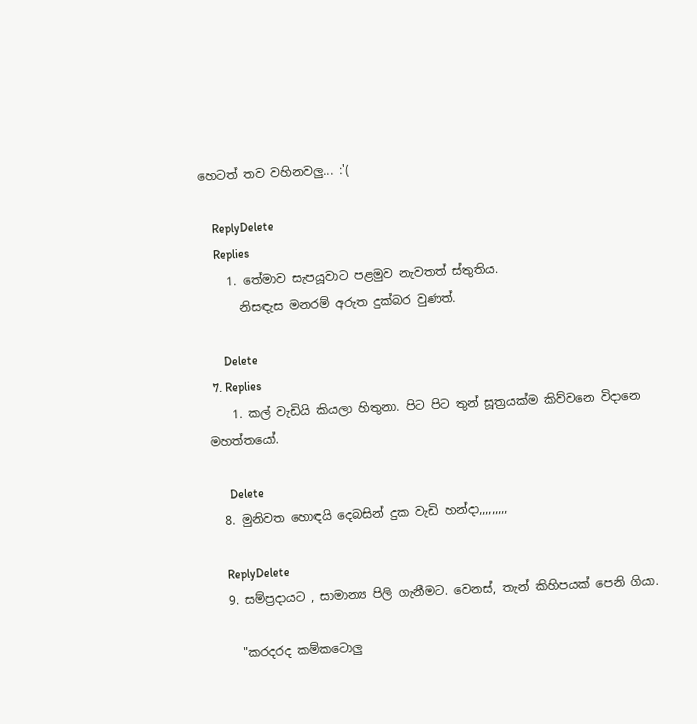හෙටත් තව වහිනවලු... :'(

    ReplyDelete
    Replies
    1. තේමාව සැපයූවාට පළමුව නැවතත් ස්තුතිය.
      නිසඳැස මනරම් අරුත දුක්බර වුණත්.

      Delete
  7. Replies
    1. කල් වැඩියි කියලා හිතුනා. පිට පිට තුන් සූත්‍රයක්ම කිව්වනෙ විදානෙ මහත්තයෝ.

      Delete
  8. මුනිවත හොඳයි දෙබසින් දුක වැඩි හන්දා,,,,,,,,,

    ReplyDelete
  9. සම්ප්‍රදායට , සාමාන්‍ය පිලි ගැනීමට. වෙනස්, තැන් කිහිපයක් පෙනි ගියා.

    "කරදරද කම්කටොලු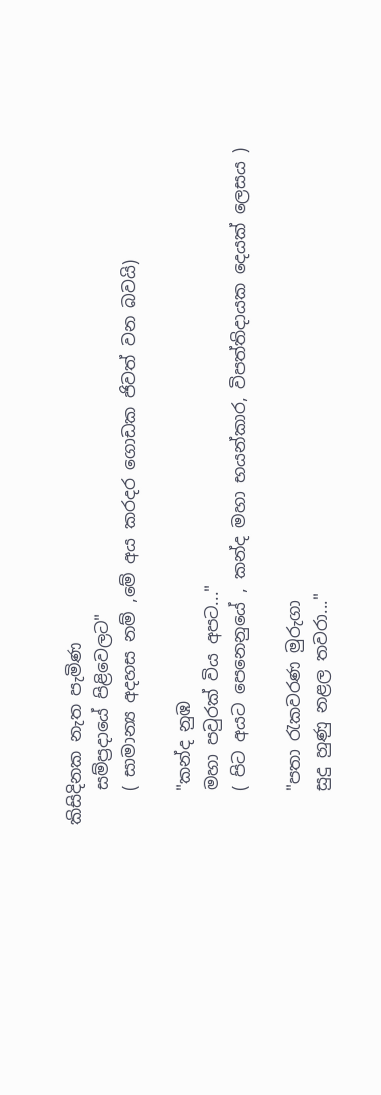කිසිදිනක නැත පැමිණ
    සම්ප්‍රදායේ පිළිවෙලට"
    ( සාමාන්‍ය අදහස නම් ,මේ අය කරදර ගොඩක ජිවත් වන බවයි)

    "කන්ද නුඹ
    මහා පවුරක් විය අපට..."
    ( පිට අයට පෙනෙනුයේ , කන්ද මහා භයන්කාර, විපත්තිදායක දෙයක් ලෙසය )

    "පතා රැකවරණ මුරුගා
    සුදු හුණු නළල තවරා..."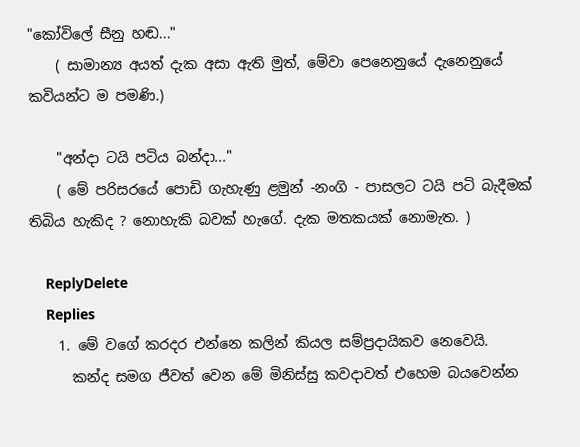"කෝවිලේ සීනු හඬ..."
    ( සාමාන්‍ය අයත් දැක අසා ඇති මුත්, මේවා පෙනෙනුයේ දැනෙනුයේ කවියන්ට ම පමණි.)

    "අන්දා ටයි පටිය බන්දා..."
    ( මේ පරිසරයේ පොඩි ගැහැණු ළමුන් -නංගි - පාසලට ටයි පටි බැදීමක් තිබිය හැකිද ? නොහැකි බවක් හැගේ. දැක මතකයක් නොමැත. )

    ReplyDelete
    Replies
    1. මේ වගේ කරදර එන්නෙ කලින් කියල සම්ප්‍රදායිකව නෙවෙයි.
      කන්ද සමග ජීවත් වෙන මේ මිනිස්සු කවදාවත් එහෙම බයවෙන්න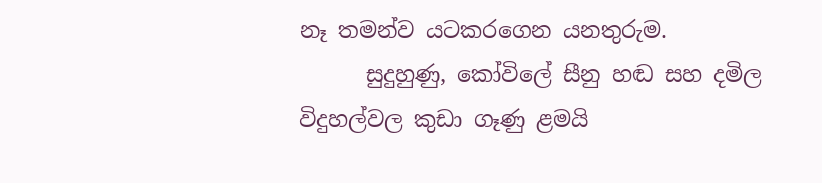නෑ තමන්ව යටකරගෙන යනතුරුම.
      සුදුහුණු, කෝවිලේ සීනු හඬ සහ දමිල විදුහල්වල කුඩා ගෑණු ළමයි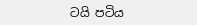ටයි පටිය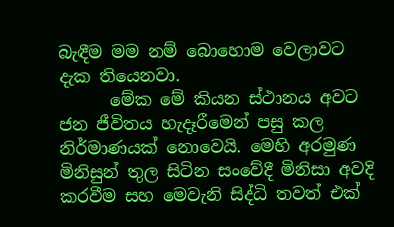බැඳීම මම නම් බොහොම වෙලාවට දැක තියෙනවා.
      මේක මේ කියන ස්ථානය අවට ජන ජීවිතය හැදෑරීමෙන් පසු කල නිර්මාණයක් නොවෙයි. මෙහි අරමුණ මිනිසුන් තුල සිටින සංවේදී මිනිසා අවදි කරවීම සහ මෙවැනි සිද්ධි තවත් එක්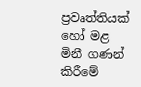ප්‍රවෘත්තියක් හෝ මළ මිනී ගණන් කිරීමේ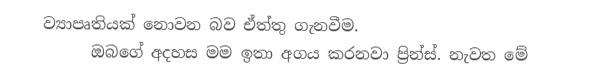ව්‍යාපෘතියක් නොවන බව ඒත්තු ගැනවීම.
      ඔබගේ අදහස මම ඉතා අගය කරනවා ප්‍රින්ස්. නැවත මේ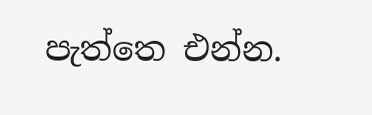පැත්තෙ එන්න.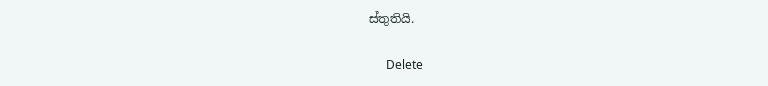ස්තුතියි.

      Delete